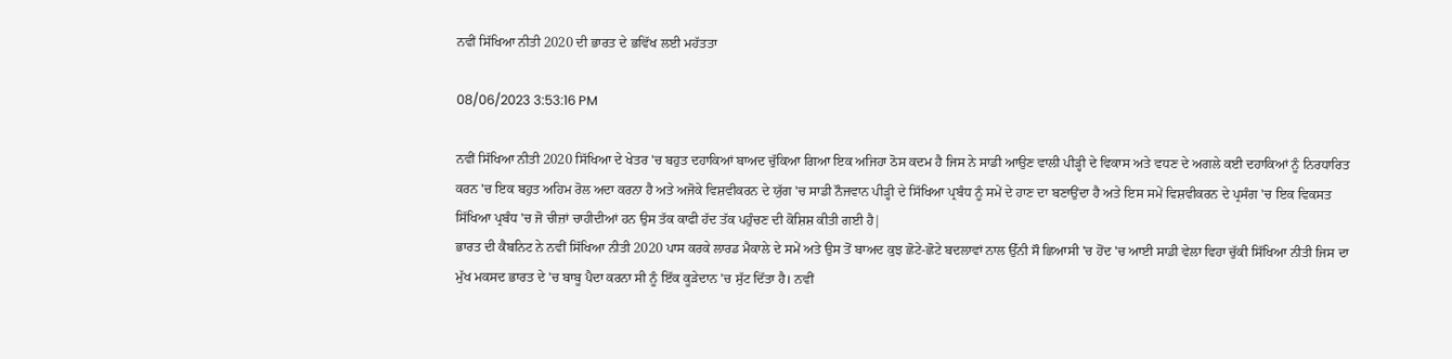ਨਵੀਂ ਸਿੱਖਿਆ ਨੀਤੀ 2020 ਦੀ ਭਾਰਤ ਦੇ ਭਵਿੱਖ ਲਈ ਮਹੱਤਤਾ

08/06/2023 3:53:16 PM

ਨਵੀਂ ਸਿੱਖਿਆ ਨੀਤੀ 2020 ਸਿੱਖਿਆ ਦੇ ਖੇਤਰ 'ਚ ਬਹੁਤ ਦਹਾਕਿਆਂ ਬਾਅਦ ਚੁੱਕਿਆ ਗਿਆ ਇਕ ਅਜਿਹਾ ਠੋਸ ਕਦਮ ਹੈ ਜਿਸ ਨੇ ਸਾਡੀ ਆਉਣ ਵਾਲੀ ਪੀੜ੍ਹੀ ਦੇ ਵਿਕਾਸ ਅਤੇ ਵਧਣ ਦੇ ਅਗਲੇ ਕਈ ਦਹਾਕਿਆਂ ਨੂੰ ਨਿਰਧਾਰਿਤ ਕਰਨ 'ਚ ਇਕ ਬਹੁਤ ਅਹਿਮ ਰੋਲ ਅਦਾ ਕਰਨਾ ਹੈ ਅਤੇ ਅਜੋਕੇ ਵਿਸ਼ਵੀਕਰਨ ਦੇ ਯੁੱਗ 'ਚ ਸਾਡੀ ਨੌਜਵਾਨ ਪੀੜ੍ਹੀ ਦੇ ਸਿੱਖਿਆ ਪ੍ਰਬੰਧ ਨੂੰ ਸਮੇਂ ਦੇ ਹਾਣ ਦਾ ਬਣਾਉਂਦਾ ਹੈ ਅਤੇ ਇਸ ਸਮੇਂ ਵਿਸ਼ਵੀਕਰਨ ਦੇ ਪ੍ਰਸੰਗ 'ਚ ਇਕ ਵਿਕਸਤ ਸਿੱਖਿਆ ਪ੍ਰਬੰਧ 'ਚ ਜੋ ਚੀਜ਼ਾਂ ਚਾਹੀਦੀਆਂ ਹਨ ਉਸ ਤੱਕ ਕਾਫੀ ਹੱਦ ਤੱਕ ਪਹੁੰਚਣ ਦੀ ਕੋਸ਼ਿਸ਼ ਕੀਤੀ ਗਈ ਹੈ|
ਭਾਰਤ ਦੀ ਕੈਬਨਿਟ ਨੇ ਨਵੀਂ ਸਿੱਖਿਆ ਨੀਤੀ 2020 ਪਾਸ ਕਰਕੇ ਲਾਰਡ ਮੈਕਾਲੇ ਦੇ ਸਮੇਂ ਅਤੇ ਉਸ ਤੋਂ ਬਾਅਦ ਕੁਝ ਛੋਟੇ-ਛੋਟੇ ਬਦਲਾਵਾਂ ਨਾਲ ਉੱਨੀ ਸੌ ਛਿਆਸੀ 'ਚ ਹੋਂਦ 'ਚ ਆਈ ਸਾਡੀ ਵੇਲਾ ਵਿਹਾ ਚੁੱਕੀ ਸਿੱਖਿਆ ਨੀਤੀ ਜਿਸ ਦਾ ਮੁੱਖ ਮਕਸਦ ਭਾਰਤ ਦੇ 'ਚ ਬਾਬੂ ਪੈਦਾ ਕਰਨਾ ਸੀ ਨੂੰ ਇੱਕ ਕੂੜੇਦਾਨ 'ਚ ਸੁੱਟ ਦਿੱਤਾ ਹੈ। ਨਵੀਂ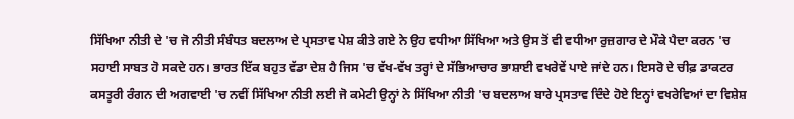ਸਿੱਖਿਆ ਨੀਤੀ ਦੇ 'ਚ ਜੋ ਨੀਤੀ ਸੰਬੰਧਤ ਬਦਲਾਅ ਦੇ ਪ੍ਰਸਤਾਵ ਪੇਸ਼ ਕੀਤੇ ਗਏ ਨੇ ਉਹ ਵਧੀਆ ਸਿੱਖਿਆ ਅਤੇ ਉਸ ਤੋਂ ਵੀ ਵਧੀਆ ਰੁਜ਼ਗਾਰ ਦੇ ਮੌਕੇ ਪੈਦਾ ਕਰਨ 'ਚ ਸਹਾਈ ਸਾਬਤ ਹੋ ਸਕਦੇ ਹਨ। ਭਾਰਤ ਇੱਕ ਬਹੁਤ ਵੱਡਾ ਦੇਸ਼ ਹੈ ਜਿਸ 'ਚ ਵੱਖ-ਵੱਖ ਤਰ੍ਹਾਂ ਦੇ ਸੱਭਿਆਚਾਰ ਭਾਸ਼ਾਈ ਵਖਰੇਵੇਂ ਪਾਏ ਜਾਂਦੇ ਹਨ। ਇਸਰੋ ਦੇ ਚੀਫ਼ ਡਾਕਟਰ ਕਸਤੂਰੀ ਰੰਗਨ ਦੀ ਅਗਵਾਈ 'ਚ ਨਵੀਂ ਸਿੱਖਿਆ ਨੀਤੀ ਲਈ ਜੋ ਕਮੇਟੀ ਉਨ੍ਹਾਂ ਨੇ ਸਿੱਖਿਆ ਨੀਤੀ 'ਚ ਬਦਲਾਅ ਬਾਰੇ ਪ੍ਰਸਤਾਵ ਦਿੰਦੇ ਹੋਏ ਇਨ੍ਹਾਂ ਵਖਰੇਵਿਆਂ ਦਾ ਵਿਸ਼ੇਸ਼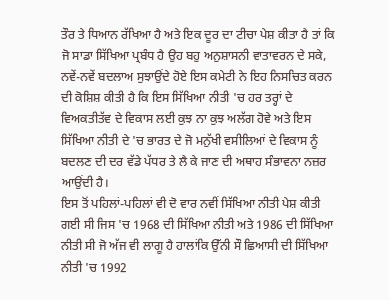ਤੌਰ ਤੇ ਧਿਆਨ ਰੱਖਿਆ ਹੈ ਅਤੇ ਇਕ ਦੂਰ ਦਾ ਟੀਚਾ ਪੇਸ਼ ਕੀਤਾ ਹੈ ਤਾਂ ਕਿ ਜੋ ਸਾਡਾ ਸਿੱਖਿਆ ਪ੍ਰਬੰਧ ਹੈ ਉਹ ਬਹੁ ਅਨੁਸ਼ਾਸਨੀ ਵਾਤਾਵਰਨ ਦੇ ਸਕੇ, ਨਵੇਂ-ਨਵੇਂ ਬਦਲਾਅ ਸੁਝਾਉਂਦੇ ਹੋਏ ਇਸ ਕਮੇਟੀ ਨੇ ਇਹ ਨਿਸਚਿਤ ਕਰਨ ਦੀ ਕੋਸ਼ਿਸ਼ ਕੀਤੀ ਹੈ ਕਿ ਇਸ ਸਿੱਖਿਆ ਨੀਤੀ 'ਚ ਹਰ ਤਰ੍ਹਾਂ ਦੇ ਵਿਅਕਤੀਤੱਵ ਦੇ ਵਿਕਾਸ ਲਈ ਕੁਝ ਨਾ ਕੁਝ ਅਲੱਗ ਹੋਵੇ ਅਤੇ ਇਸ ਸਿੱਖਿਆ ਨੀਤੀ ਦੇ 'ਚ ਭਾਰਤ ਦੇ ਜੋ ਮਨੁੱਖੀ ਵਸੀਲਿਆਂ ਦੇ ਵਿਕਾਸ ਨੂੰ ਬਦਲਣ ਦੀ ਦਰ ਵੱਡੇ ਪੱਧਰ ਤੇ ਲੈ ਕੇ ਜਾਣ ਦੀ ਅਥਾਹ ਸੰਭਾਵਨਾ ਨਜ਼ਰ ਆਉਂਦੀ ਹੈ।
ਇਸ ਤੋਂ ਪਹਿਲਾਂ-ਪਹਿਲਾਂ ਵੀ ਦੋ ਵਾਰ ਨਵੀਂ ਸਿੱਖਿਆ ਨੀਤੀ ਪੇਸ਼ ਕੀਤੀ ਗਈ ਸੀ ਜਿਸ 'ਚ 1968 ਦੀ ਸਿੱਖਿਆ ਨੀਤੀ ਅਤੇ 1986 ਦੀ ਸਿੱਖਿਆ ਨੀਤੀ ਸੀ ਜੋ ਅੱਜ ਵੀ ਲਾਗੂ ਹੈ ਹਾਲਾਂਕਿ ਉੱਨੀ ਸੌ ਛਿਆਸੀ ਦੀ ਸਿੱਖਿਆ ਨੀਤੀ 'ਚ 1992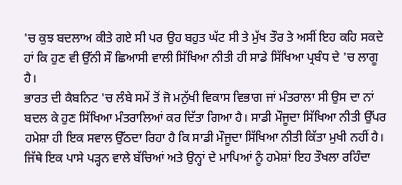'ਚ ਕੁਝ ਬਦਲਾਅ ਕੀਤੇ ਗਏ ਸੀ ਪਰ ਉਹ ਬਹੁਤ ਘੱਟ ਸੀ ਤੇ ਮੁੱਖ ਤੌਰ ਤੇ ਅਸੀਂ ਇਹ ਕਹਿ ਸਕਦੇ ਹਾਂ ਕਿ ਹੁਣ ਵੀ ਉੱਨੀ ਸੌ ਛਿਆਸੀ ਵਾਲੀ ਸਿੱਖਿਆ ਨੀਤੀ ਹੀ ਸਾਡੇ ਸਿੱਖਿਆ ਪ੍ਰਬੰਧ ਦੇ 'ਚ ਲਾਗੂ ਹੈ।
ਭਾਰਤ ਦੀ ਕੈਬਨਿਟ 'ਚ ਲੰਬੇ ਸਮੇਂ ਤੋਂ ਜੋ ਮਨੁੱਖੀ ਵਿਕਾਸ ਵਿਭਾਗ ਜਾਂ ਮੰਤਰਾਲਾ ਸੀ ਉਸ ਦਾ ਨਾਂ ਬਦਲ ਕੇ ਹੁਣ ਸਿੱਖਿਆ ਮੰਤਰਾਲਿਆਂ ਕਰ ਦਿੱਤਾ ਗਿਆ ਹੈ। ਸਾਡੀ ਮੌਜੂਦਾ ਸਿੱਖਿਆ ਨੀਤੀ ਉੱਪਰ ਹਮੇਸ਼ਾ ਹੀ ਇਕ ਸਵਾਲ ਉੱਠਦਾ ਰਿਹਾ ਹੈ ਕਿ ਸਾਡੀ ਮੌਜੂਦਾ ਸਿੱਖਿਆ ਨੀਤੀ ਕਿੱਤਾ ਮੁਖੀ ਨਹੀਂ ਹੈ। ਜਿੱਥੇ ਇਕ ਪਾਸੇ ਪੜ੍ਹਨ ਵਾਲੇ ਬੱਚਿਆਂ ਅਤੇ ਉਨ੍ਹਾਂ ਦੇ ਮਾਪਿਆਂ ਨੂੰ ਹਮੇਸ਼ਾਂ ਇਹ ਤੌਖਲਾ ਰਹਿੰਦਾ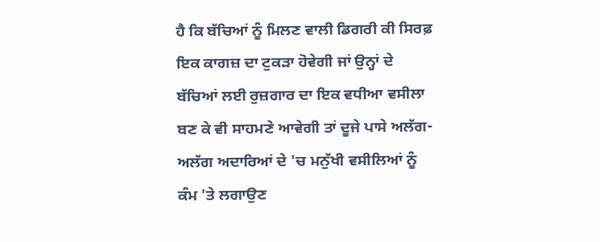ਹੈ ਕਿ ਬੱਚਿਆਂ ਨੂੰ ਮਿਲਣ ਵਾਲੀ ਡਿਗਰੀ ਕੀ ਸਿਰਫ਼ ਇਕ ਕਾਗਜ਼ ਦਾ ਟੁਕੜਾ ਹੋਵੇਗੀ ਜਾਂ ਉਨ੍ਹਾਂ ਦੇ ਬੱਚਿਆਂ ਲਈ ਰੁਜ਼ਗਾਰ ਦਾ ਇਕ ਵਧੀਆ ਵਸੀਲਾ ਬਣ ਕੇ ਵੀ ਸਾਹਮਣੇ ਆਵੇਗੀ ਤਾਂ ਦੂਜੇ ਪਾਸੇ ਅਲੱਗ-ਅਲੱਗ ਅਦਾਰਿਆਂ ਦੇ 'ਚ ਮਨੁੱਖੀ ਵਸੀਲਿਆਂ ਨੂੰ ਕੰਮ 'ਤੇ ਲਗਾਉਣ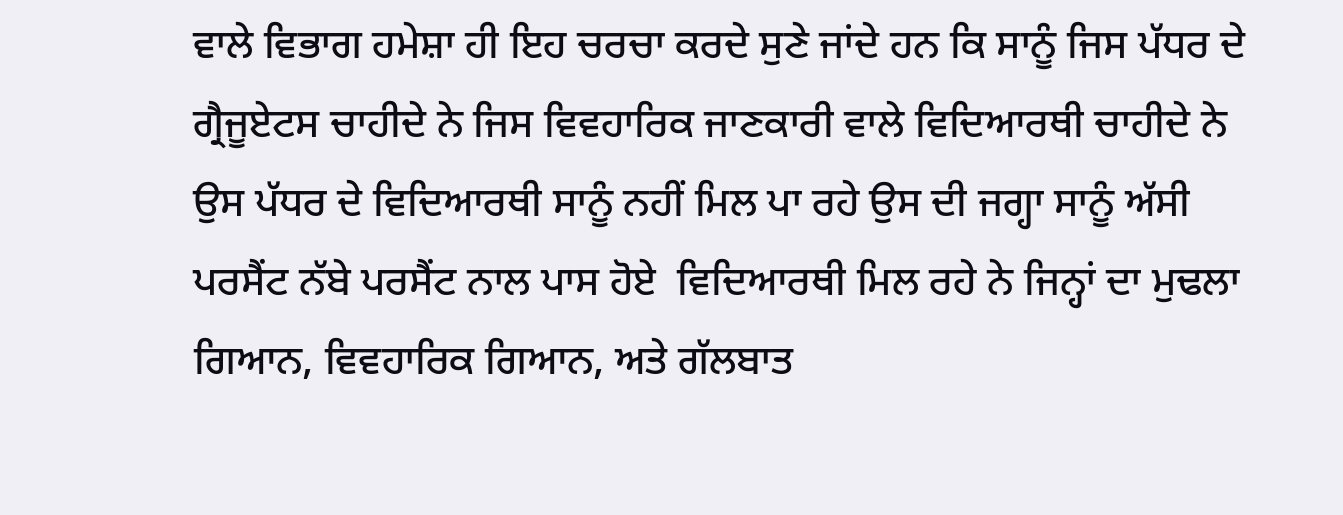ਵਾਲੇ ਵਿਭਾਗ ਹਮੇਸ਼ਾ ਹੀ ਇਹ ਚਰਚਾ ਕਰਦੇ ਸੁਣੇ ਜਾਂਦੇ ਹਨ ਕਿ ਸਾਨੂੰ ਜਿਸ ਪੱਧਰ ਦੇ ਗ੍ਰੈਜੂਏਟਸ ਚਾਹੀਦੇ ਨੇ ਜਿਸ ਵਿਵਹਾਰਿਕ ਜਾਣਕਾਰੀ ਵਾਲੇ ਵਿਦਿਆਰਥੀ ਚਾਹੀਦੇ ਨੇ ਉਸ ਪੱਧਰ ਦੇ ਵਿਦਿਆਰਥੀ ਸਾਨੂੰ ਨਹੀਂ ਮਿਲ ਪਾ ਰਹੇ ਉਸ ਦੀ ਜਗ੍ਹਾ ਸਾਨੂੰ ਅੱਸੀ ਪਰਸੈਂਟ ਨੱਬੇ ਪਰਸੈਂਟ ਨਾਲ ਪਾਸ ਹੋਏ  ਵਿਦਿਆਰਥੀ ਮਿਲ ਰਹੇ ਨੇ ਜਿਨ੍ਹਾਂ ਦਾ ਮੁਢਲਾ ਗਿਆਨ, ਵਿਵਹਾਰਿਕ ਗਿਆਨ, ਅਤੇ ਗੱਲਬਾਤ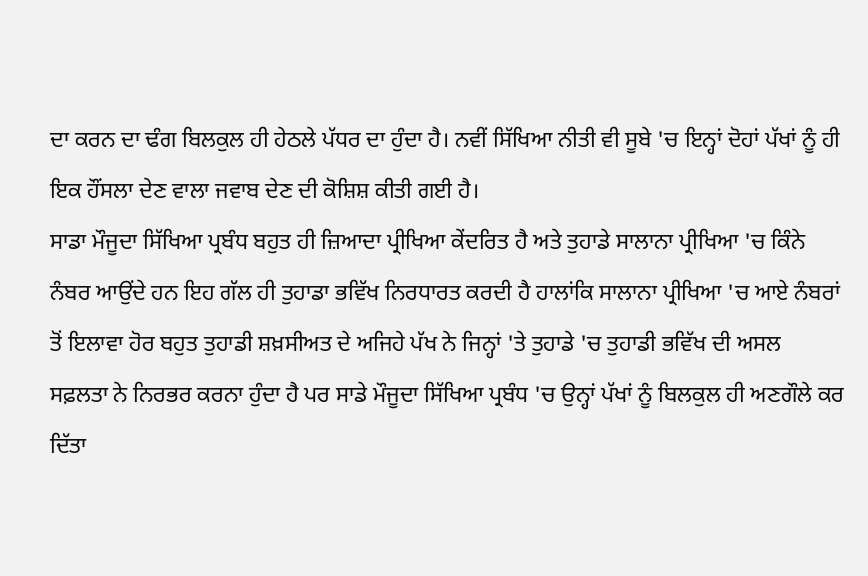ਦਾ ਕਰਨ ਦਾ ਢੰਗ ਬਿਲਕੁਲ ਹੀ ਹੇਠਲੇ ਪੱਧਰ ਦਾ ਹੁੰਦਾ ਹੈ। ਨਵੀਂ ਸਿੱਖਿਆ ਨੀਤੀ ਵੀ ਸੂਬੇ 'ਚ ਇਨ੍ਹਾਂ ਦੋਹਾਂ ਪੱਖਾਂ ਨੂੰ ਹੀ ਇਕ ਹੌਂਸਲਾ ਦੇਣ ਵਾਲਾ ਜਵਾਬ ਦੇਣ ਦੀ ਕੋਸ਼ਿਸ਼ ਕੀਤੀ ਗਈ ਹੈ।
ਸਾਡਾ ਮੌਜੂਦਾ ਸਿੱਖਿਆ ਪ੍ਰਬੰਧ ਬਹੁਤ ਹੀ ਜ਼ਿਆਦਾ ਪ੍ਰੀਖਿਆ ਕੇਂਦਰਿਤ ਹੈ ਅਤੇ ਤੁਹਾਡੇ ਸਾਲਾਨਾ ਪ੍ਰੀਖਿਆ 'ਚ ਕਿੰਨੇ ਨੰਬਰ ਆਉਂਦੇ ਹਨ ਇਹ ਗੱਲ ਹੀ ਤੁਹਾਡਾ ਭਵਿੱਖ ਨਿਰਧਾਰਤ ਕਰਦੀ ਹੈ ਹਾਲਾਂਕਿ ਸਾਲਾਨਾ ਪ੍ਰੀਖਿਆ 'ਚ ਆਏ ਨੰਬਰਾਂ ਤੋਂ ਇਲਾਵਾ ਹੋਰ ਬਹੁਤ ਤੁਹਾਡੀ ਸ਼ਖ਼ਸੀਅਤ ਦੇ ਅਜਿਹੇ ਪੱਖ ਨੇ ਜਿਨ੍ਹਾਂ 'ਤੇ ਤੁਹਾਡੇ 'ਚ ਤੁਹਾਡੀ ਭਵਿੱਖ ਦੀ ਅਸਲ ਸਫ਼ਲਤਾ ਨੇ ਨਿਰਭਰ ਕਰਨਾ ਹੁੰਦਾ ਹੈ ਪਰ ਸਾਡੇ ਮੌਜੂਦਾ ਸਿੱਖਿਆ ਪ੍ਰਬੰਧ 'ਚ ਉਨ੍ਹਾਂ ਪੱਖਾਂ ਨੂੰ ਬਿਲਕੁਲ ਹੀ ਅਣਗੌਲੇ ਕਰ ਦਿੱਤਾ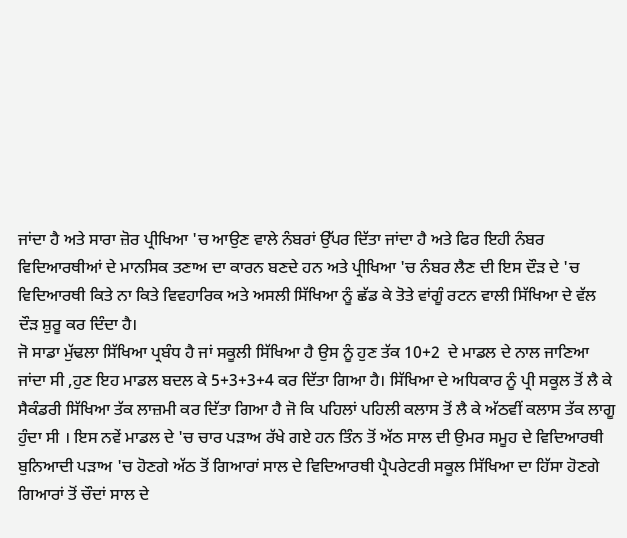ਜਾਂਦਾ ਹੈ ਅਤੇ ਸਾਰਾ ਜ਼ੋਰ ਪ੍ਰੀਖਿਆ 'ਚ ਆਉਣ ਵਾਲੇ ਨੰਬਰਾਂ ਉੱਪਰ ਦਿੱਤਾ ਜਾਂਦਾ ਹੈ ਅਤੇ ਫਿਰ ਇਹੀ ਨੰਬਰ ਵਿਦਿਆਰਥੀਆਂ ਦੇ ਮਾਨਸਿਕ ਤਣਾਅ ਦਾ ਕਾਰਨ ਬਣਦੇ ਹਨ ਅਤੇ ਪ੍ਰੀਖਿਆ 'ਚ ਨੰਬਰ ਲੈਣ ਦੀ ਇਸ ਦੌੜ ਦੇ 'ਚ ਵਿਦਿਆਰਥੀ ਕਿਤੇ ਨਾ ਕਿਤੇ ਵਿਵਹਾਰਿਕ ਅਤੇ ਅਸਲੀ ਸਿੱਖਿਆ ਨੂੰ ਛੱਡ ਕੇ ਤੋਤੇ ਵਾਂਗੂੰ ਰਟਨ ਵਾਲੀ ਸਿੱਖਿਆ ਦੇ ਵੱਲ ਦੌੜ ਸ਼ੁਰੂ ਕਰ ਦਿੰਦਾ ਹੈ।
ਜੋ ਸਾਡਾ ਮੁੱਢਲਾ ਸਿੱਖਿਆ ਪ੍ਰਬੰਧ ਹੈ ਜਾਂ ਸਕੂਲੀ ਸਿੱਖਿਆ ਹੈ ਉਸ ਨੂੰ ਹੁਣ ਤੱਕ 10+2  ਦੇ ਮਾਡਲ ਦੇ ਨਾਲ ਜਾਣਿਆ ਜਾਂਦਾ ਸੀ ,ਹੁਣ ਇਹ ਮਾਡਲ ਬਦਲ ਕੇ 5+3+3+4 ਕਰ ਦਿੱਤਾ ਗਿਆ ਹੈ। ਸਿੱਖਿਆ ਦੇ ਅਧਿਕਾਰ ਨੂੰ ਪ੍ਰੀ ਸਕੂਲ ਤੋਂ ਲੈ ਕੇ ਸੈਕੰਡਰੀ ਸਿੱਖਿਆ ਤੱਕ ਲਾਜ਼ਮੀ ਕਰ ਦਿੱਤਾ ਗਿਆ ਹੈ ਜੋ ਕਿ ਪਹਿਲਾਂ ਪਹਿਲੀ ਕਲਾਸ ਤੋਂ ਲੈ ਕੇ ਅੱਠਵੀਂ ਕਲਾਸ ਤੱਕ ਲਾਗੂ ਹੁੰਦਾ ਸੀ । ਇਸ ਨਵੇਂ ਮਾਡਲ ਦੇ 'ਚ ਚਾਰ ਪੜਾਅ ਰੱਖੇ ਗਏ ਹਨ ਤਿੰਨ ਤੋਂ ਅੱਠ ਸਾਲ ਦੀ ਉਮਰ ਸਮੂਹ ਦੇ ਵਿਦਿਆਰਥੀ ਬੁਨਿਆਦੀ ਪੜਾਅ 'ਚ ਹੋਣਗੇ ਅੱਠ ਤੋਂ ਗਿਆਰਾਂ ਸਾਲ ਦੇ ਵਿਦਿਆਰਥੀ ਪ੍ਰੈਪਰੇਟਰੀ ਸਕੂਲ ਸਿੱਖਿਆ ਦਾ ਹਿੱਸਾ ਹੋਣਗੇ ਗਿਆਰਾਂ ਤੋਂ ਚੌਦਾਂ ਸਾਲ ਦੇ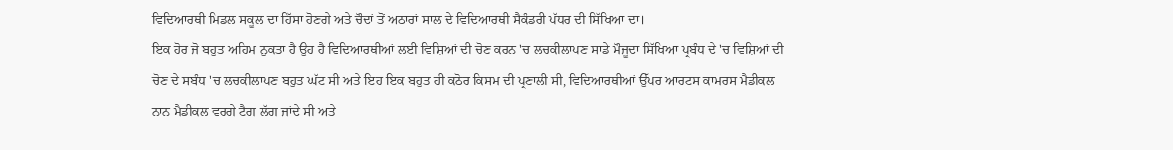ਵਿਦਿਆਰਥੀ ਮਿਡਲ ਸਕੂਲ ਦਾ ਹਿੱਸਾ ਹੋਣਗੇ ਅਤੇ ਚੌਦਾਂ ਤੋਂ ਅਠਾਰਾਂ ਸਾਲ ਦੇ ਵਿਦਿਆਰਥੀ ਸੈਕੰਡਰੀ ਪੱਧਰ ਦੀ ਸਿੱਖਿਆ ਦਾ।
ਇਕ ਹੋਰ ਜੋ ਬਹੁਤ ਅਹਿਮ ਨੁਕਤਾ ਹੈ ਉਹ ਹੈ ਵਿਦਿਆਰਥੀਆਂ ਲਈ ਵਿਸ਼ਿਆਂ ਦੀ ਚੋਣ ਕਰਨ 'ਚ ਲਚਕੀਲਾਪਣ ਸਾਡੇ ਮੌਜੂਦਾ ਸਿੱਖਿਆ ਪ੍ਰਬੰਧ ਦੇ 'ਚ ਵਿਸ਼ਿਆਂ ਦੀ ਚੋਣ ਦੇ ਸਬੰਧ 'ਚ ਲਚਕੀਲਾਪਣ ਬਹੁਤ ਘੱਟ ਸੀ ਅਤੇ ਇਹ ਇਕ ਬਹੁਤ ਹੀ ਕਠੋਰ ਕਿਸਮ ਦੀ ਪ੍ਰਣਾਲੀ ਸੀ, ਵਿਦਿਆਰਥੀਆਂ ਉੱਪਰ ਆਰਟਸ ਕਾਮਰਸ ਮੈਡੀਕਲ ਨਾਨ ਮੈਡੀਕਲ ਵਰਗੇ ਟੈਗ ਲੱਗ ਜਾਂਦੇ ਸੀ ਅਤੇ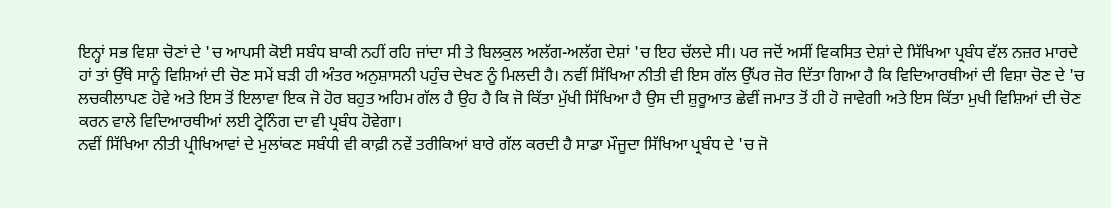ਇਨ੍ਹਾਂ ਸਭ ਵਿਸ਼ਾ ਚੋਣਾਂ ਦੇ 'ਚ ਆਪਸੀ ਕੋਈ ਸਬੰਧ ਬਾਕੀ ਨਹੀਂ ਰਹਿ ਜਾਂਦਾ ਸੀ ਤੇ ਬਿਲਕੁਲ ਅਲੱਗ-ਅਲੱਗ ਦੇਸ਼ਾਂ 'ਚ ਇਹ ਚੱਲਦੇ ਸੀ। ਪਰ ਜਦੋਂ ਅਸੀਂ ਵਿਕਸਿਤ ਦੇਸ਼ਾਂ ਦੇ ਸਿੱਖਿਆ ਪ੍ਰਬੰਧ ਵੱਲ ਨਜ਼ਰ ਮਾਰਦੇ ਹਾਂ ਤਾਂ ਉੱਥੇ ਸਾਨੂੰ ਵਿਸ਼ਿਆਂ ਦੀ ਚੋਣ ਸਮੇਂ ਬੜੀ ਹੀ ਅੰਤਰ ਅਨੁਸ਼ਾਸਨੀ ਪਹੁੰਚ ਦੇਖਣ ਨੂੰ ਮਿਲਦੀ ਹੈ। ਨਵੀਂ ਸਿੱਖਿਆ ਨੀਤੀ ਵੀ ਇਸ ਗੱਲ ਉੱਪਰ ਜ਼ੋਰ ਦਿੱਤਾ ਗਿਆ ਹੈ ਕਿ ਵਿਦਿਆਰਥੀਆਂ ਦੀ ਵਿਸ਼ਾ ਚੋਣ ਦੇ 'ਚ ਲਚਕੀਲਾਪਣ ਹੋਵੇ ਅਤੇ ਇਸ ਤੋਂ ਇਲਾਵਾ ਇਕ ਜੋ ਹੋਰ ਬਹੁਤ ਅਹਿਮ ਗੱਲ ਹੈ ਉਹ ਹੈ ਕਿ ਜੋ ਕਿੱਤਾ ਮੁੱਖੀ ਸਿੱਖਿਆ ਹੈ ਉਸ ਦੀ ਸ਼ੁਰੂਆਤ ਛੇਵੀਂ ਜਮਾਤ ਤੋਂ ਹੀ ਹੋ ਜਾਵੇਗੀ ਅਤੇ ਇਸ ਕਿੱਤਾ ਮੁਖੀ ਵਿਸ਼ਿਆਂ ਦੀ ਚੋਣ ਕਰਨ ਵਾਲੇ ਵਿਦਿਆਰਥੀਆਂ ਲਈ ਟ੍ਰੇਨਿੰਗ ਦਾ ਵੀ ਪ੍ਰਬੰਧ ਹੋਵੇਗਾ।
ਨਵੀਂ ਸਿੱਖਿਆ ਨੀਤੀ ਪ੍ਰੀਖਿਆਵਾਂ ਦੇ ਮੁਲਾਂਕਣ ਸਬੰਧੀ ਵੀ ਕਾਫ਼ੀ ਨਵੇਂ ਤਰੀਕਿਆਂ ਬਾਰੇ ਗੱਲ ਕਰਦੀ ਹੈ ਸਾਡਾ ਮੌਜੂਦਾ ਸਿੱਖਿਆ ਪ੍ਰਬੰਧ ਦੇ 'ਚ ਜੋ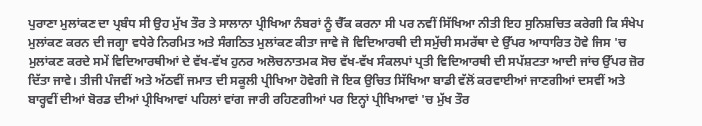ਪੁਰਾਣਾ ਮੁਲਾਂਕਣ ਦਾ ਪ੍ਰਬੰਧ ਸੀ ਉਹ ਮੁੱਖ ਤੌਰ ਤੇ ਸਾਲਾਨਾ ਪ੍ਰੀਖਿਆ ਨੰਬਰਾਂ ਨੂੰ ਚੈੱਕ ਕਰਨਾ ਸੀ ਪਰ ਨਵੀਂ ਸਿੱਖਿਆ ਨੀਤੀ ਇਹ ਸੁਨਿਸ਼ਚਿਤ ਕਰੇਗੀ ਕਿ ਸੰਖੇਪ ਮੁਲਾਂਕਣ ਕਰਨ ਦੀ ਜਗ੍ਹਾ ਵਧੇਰੇ ਨਿਰਮਿਤ ਅਤੇ ਸੰਗਠਿਤ ਮੁਲਾਂਕਣ ਕੀਤਾ ਜਾਵੇ ਜੋ ਵਿਦਿਆਰਥੀ ਦੀ ਸਮੁੱਚੀ ਸਮਰੱਥਾ ਦੇ ਉੱਪਰ ਆਧਾਰਿਤ ਹੋਵੇ ਜਿਸ 'ਚ ਮੁਲਾਂਕਣ ਕਰਦੇ ਸਮੇਂ ਵਿਦਿਆਰਥੀਆਂ ਦੇ ਵੱਖ-ਵੱਖ ਹੁਨਰ ਅਲੋਚਨਾਤਮਕ ਸੋਚ ਵੱਖ-ਵੱਖ ਸੰਕਲਪਾਂ ਪ੍ਰਤੀ ਵਿਦਿਆਰਥੀ ਦੀ ਸਪੱਸ਼ਟਤਾ ਆਦੀ ਜਾਂਚ ਉੱਪਰ ਜ਼ੋਰ ਦਿੱਤਾ ਜਾਵੇ। ਤੀਜੀ ਪੰਜਵੀਂ ਅਤੇ ਅੱਠਵੀਂ ਜਮਾਤ ਦੀ ਸਕੂਲੀ ਪ੍ਰੀਖਿਆ ਹੋਵੇਗੀ ਜੋ ਇਕ ਉਚਿਤ ਸਿੱਖਿਆ ਬਾਡੀ ਵੱਲੋਂ ਕਰਵਾਈਆਂ ਜਾਣਗੀਆਂ ਦਸਵੀਂ ਅਤੇ ਬਾਰ੍ਹਵੀਂ ਦੀਆਂ ਬੋਰਡ ਦੀਆਂ ਪ੍ਰੀਖਿਆਵਾਂ ਪਹਿਲਾਂ ਵਾਂਗ ਜਾਰੀ ਰਹਿਣਗੀਆਂ ਪਰ ਇਨ੍ਹਾਂ ਪ੍ਰੀਖਿਆਵਾਂ 'ਚ ਮੁੱਖ ਤੌਰ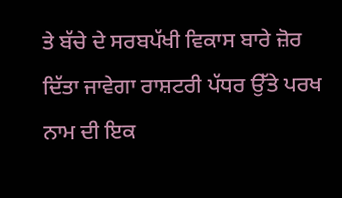ਤੇ ਬੱਚੇ ਦੇ ਸਰਬਪੱਖੀ ਵਿਕਾਸ ਬਾਰੇ ਜ਼ੋਰ ਦਿੱਤਾ ਜਾਵੇਗਾ ਰਾਸ਼ਟਰੀ ਪੱਧਰ ਉੱਤੇ ਪਰਖ ਨਾਮ ਦੀ ਇਕ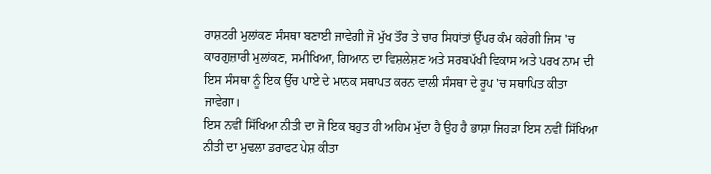ਰਾਸ਼ਟਰੀ ਮੁਲਾਂਕਣ ਸੰਸਥਾ ਬਣਾਈ ਜਾਵੇਗੀ ਜੋ ਮੁੱਖ ਤੌਰ ਤੇ ਚਾਰ ਸਿਧਾਂਤਾਂ ਉੱਪਰ ਕੰਮ ਕਰੇਗੀ ਜਿਸ 'ਚ ਕਾਰਗੁਜ਼ਾਰੀ ਮੁਲਾਂਕਣ, ਸਮੀਖਿਆ, ਗਿਆਨ ਦਾ ਵਿਸ਼ਲੇਸ਼ਣ ਅਤੇ ਸਰਬਪੱਖੀ ਵਿਕਾਸ ਅਤੇ ਪਰਖ ਨਾਮ ਦੀ ਇਸ ਸੰਸਥਾ ਨੂੰ ਇਕ ਉੱਚ ਪਾਏ ਦੇ ਮਾਨਕ ਸਥਾਪਤ ਕਰਨ ਵਾਲੀ ਸੰਸਥਾ ਦੇ ਰੂਪ 'ਚ ਸਥਾਪਿਤ ਕੀਤਾ ਜਾਵੇਗਾ।
ਇਸ ਨਵੀਂ ਸਿੱਖਿਆ ਨੀਤੀ ਦਾ ਜੋ ਇਕ ਬਹੁਤ ਹੀ ਅਹਿਮ ਮੁੱਦਾ ਹੈ ਉਹ ਹੈ ਭਾਸ਼ਾ ਜਿਹੜਾ ਇਸ ਨਵੀਂ ਸਿੱਖਿਆ ਨੀਤੀ ਦਾ ਮੁਢਲਾ ਡਰਾਫਟ ਪੇਸ਼ ਕੀਤਾ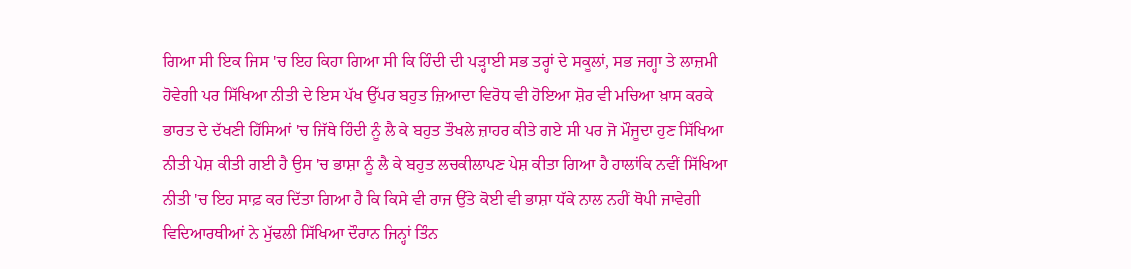ਗਿਆ ਸੀ ਇਕ ਜਿਸ 'ਚ ਇਹ ਕਿਹਾ ਗਿਆ ਸੀ ਕਿ ਹਿੰਦੀ ਦੀ ਪੜ੍ਹਾਈ ਸਭ ਤਰ੍ਹਾਂ ਦੇ ਸਕੂਲਾਂ, ਸਭ ਜਗ੍ਹਾ ਤੇ ਲਾਜ਼ਮੀ ਹੋਵੇਗੀ ਪਰ ਸਿੱਖਿਆ ਨੀਤੀ ਦੇ ਇਸ ਪੱਖ ਉੱਪਰ ਬਹੁਤ ਜ਼ਿਆਦਾ ਵਿਰੋਧ ਵੀ ਹੋਇਆ ਸ਼ੋਰ ਵੀ ਮਚਿਆ ਖ਼ਾਸ ਕਰਕੇ ਭਾਰਤ ਦੇ ਦੱਖਣੀ ਹਿੱਸਿਆਂ 'ਚ ਜਿੱਥੇ ਹਿੰਦੀ ਨੂੰ ਲੈ ਕੇ ਬਹੁਤ ਤੌਖਲੇ ਜ਼ਾਹਰ ਕੀਤੇ ਗਏ ਸੀ ਪਰ ਜੋ ਮੌਜੂਦਾ ਹੁਣ ਸਿੱਖਿਆ ਨੀਤੀ ਪੇਸ਼ ਕੀਤੀ ਗਈ ਹੈ ਉਸ 'ਚ ਭਾਸ਼ਾ ਨੂੰ ਲੈ ਕੇ ਬਹੁਤ ਲਚਕੀਲਾਪਣ ਪੇਸ਼ ਕੀਤਾ ਗਿਆ ਹੈ ਹਾਲਾਂਕਿ ਨਵੀਂ ਸਿੱਖਿਆ ਨੀਤੀ 'ਚ ਇਹ ਸਾਫ਼ ਕਰ ਦਿੱਤਾ ਗਿਆ ਹੈ ਕਿ ਕਿਸੇ ਵੀ ਰਾਜ ਉੱਤੇ ਕੋਈ ਵੀ ਭਾਸ਼ਾ ਧੱਕੇ ਨਾਲ ਨਹੀਂ ਥੋਪੀ ਜਾਵੇਗੀ ਵਿਦਿਆਰਥੀਆਂ ਨੇ ਮੁੱਢਲੀ ਸਿੱਖਿਆ ਦੌਰਾਨ ਜਿਨ੍ਹਾਂ ਤਿੰਨ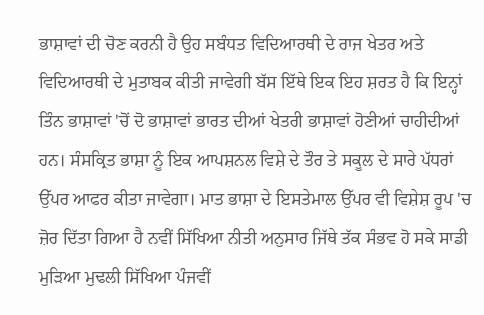ਭਾਸ਼ਾਵਾਂ ਦੀ ਚੋਣ ਕਰਨੀ ਹੈ ਉਹ ਸਬੰਧਤ ਵਿਦਿਆਰਥੀ ਦੇ ਰਾਜ ਖੇਤਰ ਅਤੇ ਵਿਦਿਆਰਥੀ ਦੇ ਮੁਤਾਬਕ ਕੀਤੀ ਜਾਵੇਗੀ ਬੱਸ ਇੱਥੇ ਇਕ ਇਹ ਸ਼ਰਤ ਹੈ ਕਿ ਇਨ੍ਹਾਂ ਤਿੰਨ ਭਾਸ਼ਾਵਾਂ 'ਚੋਂ ਦੋ ਭਾਸ਼ਾਵਾਂ ਭਾਰਤ ਦੀਆਂ ਖੇਤਰੀ ਭਾਸ਼ਾਵਾਂ ਹੋਣੀਆਂ ਚਾਹੀਦੀਆਂ ਹਨ। ਸੰਸਕ੍ਰਿਤ ਭਾਸ਼ਾ ਨੂੰ ਇਕ ਆਪਸ਼ਨਲ ਵਿਸ਼ੇ ਦੇ ਤੌਰ ਤੇ ਸਕੂਲ ਦੇ ਸਾਰੇ ਪੱਧਰਾਂ ਉੱਪਰ ਆਫਰ ਕੀਤਾ ਜਾਵੇਗਾ। ਮਾਤ ਭਾਸ਼ਾ ਦੇ ਇਸਤੇਮਾਲ ਉੱਪਰ ਵੀ ਵਿਸ਼ੇਸ਼ ਰੂਪ 'ਚ ਜ਼ੋਰ ਦਿੱਤਾ ਗਿਆ ਹੈ ਨਵੀਂ ਸਿੱਖਿਆ ਨੀਤੀ ਅਨੁਸਾਰ ਜਿੱਥੇ ਤੱਕ ਸੰਭਵ ਹੋ ਸਕੇ ਸਾਡੀ ਮੁੜਿਆ ਮੁਢਲੀ ਸਿੱਖਿਆ ਪੰਜਵੀਂ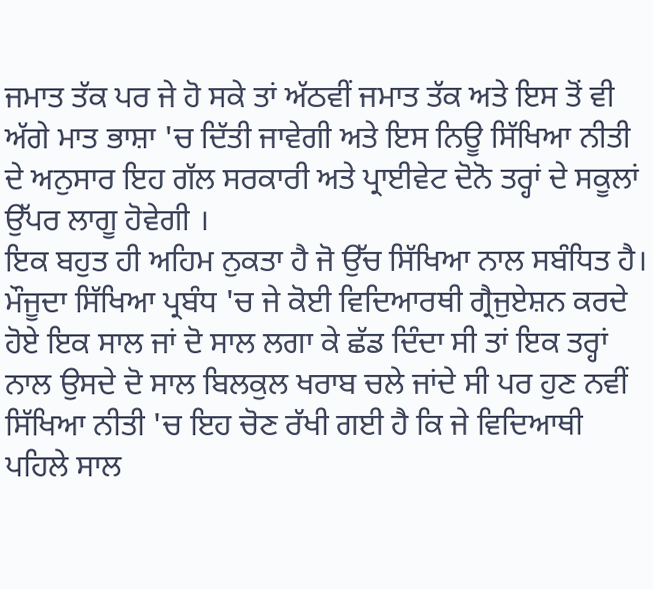ਜਮਾਤ ਤੱਕ ਪਰ ਜੇ ਹੋ ਸਕੇ ਤਾਂ ਅੱਠਵੀਂ ਜਮਾਤ ਤੱਕ ਅਤੇ ਇਸ ਤੋਂ ਵੀ ਅੱਗੇ ਮਾਤ ਭਾਸ਼ਾ 'ਚ ਦਿੱਤੀ ਜਾਵੇਗੀ ਅਤੇ ਇਸ ਨਿਊ ਸਿੱਖਿਆ ਨੀਤੀ ਦੇ ਅਨੁਸਾਰ ਇਹ ਗੱਲ ਸਰਕਾਰੀ ਅਤੇ ਪ੍ਰਾਈਵੇਟ ਦੋਨੋ ਤਰ੍ਹਾਂ ਦੇ ਸਕੂਲਾਂ ਉੱਪਰ ਲਾਗੂ ਹੋਵੇਗੀ ।
ਇਕ ਬਹੁਤ ਹੀ ਅਹਿਮ ਨੁਕਤਾ ਹੈ ਜੋ ਉੱਚ ਸਿੱਖਿਆ ਨਾਲ ਸਬੰਧਿਤ ਹੈ। ਮੌਜੂਦਾ ਸਿੱਖਿਆ ਪ੍ਰਬੰਧ 'ਚ ਜੇ ਕੋਈ ਵਿਦਿਆਰਥੀ ਗ੍ਰੈਜੁਏਸ਼ਨ ਕਰਦੇ ਹੋਏ ਇਕ ਸਾਲ ਜਾਂ ਦੋ ਸਾਲ ਲਗਾ ਕੇ ਛੱਡ ਦਿੰਦਾ ਸੀ ਤਾਂ ਇਕ ਤਰ੍ਹਾਂ ਨਾਲ ਉਸਦੇ ਦੋ ਸਾਲ ਬਿਲਕੁਲ ਖਰਾਬ ਚਲੇ ਜਾਂਦੇ ਸੀ ਪਰ ਹੁਣ ਨਵੀਂ ਸਿੱਖਿਆ ਨੀਤੀ 'ਚ ਇਹ ਚੋਣ ਰੱਖੀ ਗਈ ਹੈ ਕਿ ਜੇ ਵਿਦਿਆਥੀ ਪਹਿਲੇ ਸਾਲ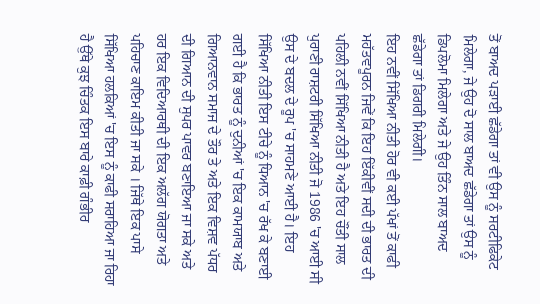ਤੋਂ ਬਾਅਦ ਪੜਾਈ ਛੱਡੇਗਾ ਤਾਂ ਵੀ ਉਸ ਨੂੰ ਸਰਟੀਫਿਕੇਟ ਮਿਲੇਗਾ, ਜੇ ਉਹ ਦੋ ਸਾਲ ਬਾਅਦ ਛੱਡੇਗਾ ਤਾਂ ਉਸ ਨੂੰ ਡਿਪਲੋਮਾ ਮਿਲੇਗਾ ਅਤੇ ਜੇ ਉਹ ਤਿੰਨ ਸਾਲ ਬਾਅਦ ਛੱਡੇਗਾ ਤਾਂ ਡਿਗਰੀ ਮਿਲੇਗੀ।
ਇਹ ਨਵੀਂ ਸਿੱਖਿਆ ਨੀਤੀ ਹੋਰ ਵੀ ਕਈ ਪੱਖਾਂ ਤੋਂ ਕਾਫੀ ਮਹੱਤਵਪੂਰਨ ਜਿਵੇਂ ਕਿ ਇਹ ਇੱਕੀਵੀਂ ਸਦੀ ਦੀ ਭਾਰਤ ਦੀ ਪਹਿਲੀ ਨਵੀਂ ਸਿੱਖਿਆ ਨੀਤੀ ਹੈ ਅਤੇ ਇਹ ਚੌਂਤੀ ਸਾਲ ਪੁਰਾਣੀ ਰਾਸ਼ਟਰੀ ਸਿੱਖਿਆ ਨੀਤੀ ਜੋ 1986 'ਚ ਆਈ ਸੀ ਉਸ ਦੇ ਬਦਲ ਦੇ ਰੂਪ 'ਚ ਸਾਹਮਣੇ ਆਈ ਹੈ। ਇਹ ਸਿੱਖਿਆ ਨੀਤੀ ਇਸ ਟੀਚੇ ਨੂੰ ਧਿਆਨ 'ਚ ਰੱਖ ਕੇ ਬਣਾਈ ਗਈ ਹੈ ਕਿ ਭਾਰਤ ਨੂੰ ਦੁਨੀਆਂ 'ਚ ਇਕ ਕਾਮਯਾਬ ਅਤੇ ਗਿਆਨਵਾਨ ਸਮਾਜ ਦੇ ਤੌਰ ਤੇ ਅਤੇ ਇਕ ਵਿਸ਼ਵ ਪੱਧਰ ਦੀ ਗਿਆਨ ਦੀ ਸੁਪਰ ਪਾਵਰ ਬਣਾਇਆ ਜਾ ਸਕੇ ਅਤੇ ਹਰ ਇਕ ਵਿਦਿਆਰਥੀ ਦੀ ਇਕ ਅਲੱਗ ਯੋਗਤਾ ਅਤੇ ਪਹਿਚਾਣ ਕਾਇਮ ਕੀਤੀ ਜਾ ਸਕੇ । ਜਿੱਥੇ ਇਕ ਪਾਸੇ ਸਿੱਖਿਆ ਹਲਕਿਆਂ 'ਚ ਇਸ ਨੂੰ ਕਾਫੀ ਸਰਾਹਿਆ ਜਾ ਰਿਹਾ ਹੈ ਉੱਥੇ ਕੁਝ ਚਿੰਤਕ ਇਸ ਬਾਰੇ ਕਾਫ਼ੀ ਗੰਭੀਰ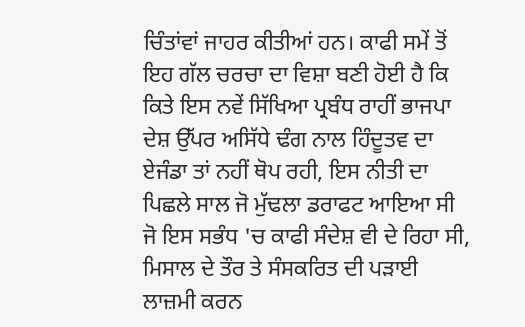ਚਿੰਤਾਂਵਾਂ ਜਾਹਰ ਕੀਤੀਆਂ ਹਨ। ਕਾਫੀ ਸਮੇਂ ਤੋਂ ਇਹ ਗੱਲ ਚਰਚਾ ਦਾ ਵਿਸ਼ਾ ਬਣੀ ਹੋਈ ਹੈ ਕਿ ਕਿਤੇ ਇਸ ਨਵੇਂ ਸਿੱਖਿਆ ਪ੍ਰਬੰਧ ਰਾਹੀਂ ਭਾਜਪਾ ਦੇਸ਼ ਉੱਪਰ ਅਸਿੱਧੇ ਢੰਗ ਨਾਲ ਹਿੰਦੂਤਵ ਦਾ ਏਜੰਡਾ ਤਾਂ ਨਹੀਂ ਥੋਪ ਰਹੀ, ਇਸ ਨੀਤੀ ਦਾ ਪਿਛਲੇ ਸਾਲ ਜੋ ਮੁੱਢਲਾ ਡਰਾਫਟ ਆਇਆ ਸੀ ਜੋ ਇਸ ਸਭੰਧ 'ਚ ਕਾਫੀ ਸੰਦੇਸ਼ ਵੀ ਦੇ ਰਿਹਾ ਸੀ, ਮਿਸਾਲ ਦੇ ਤੌਰ ਤੇ ਸੰਸਕਰਿਤ ਦੀ ਪੜਾਈ ਲਾਜ਼ਮੀ ਕਰਨ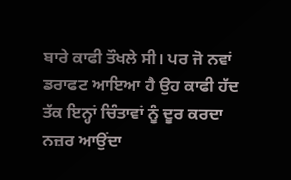ਬਾਰੇ ਕਾਫੀ ਤੌਖਲੇ ਸੀ। ਪਰ ਜੋ ਨਵਾਂ ਡਰਾਫਟ ਆਇਆ ਹੈ ਉਹ ਕਾਫੀ ਹੱਦ ਤੱਕ ਇਨ੍ਹਾਂ ਚਿੰਤਾਵਾਂ ਨੂੰ ਦੂਰ ਕਰਦਾ ਨਜ਼ਰ ਆਉਂਦਾ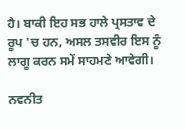ਹੈ। ਬਾਕੀ ਇਹ ਸਭ ਹਾਲੇ ਪ੍ਰਸਤਾਵ ਦੇ ਰੂਪ 'ਚ ਹਨ, ਅਸਲ ਤਸਵੀਰ ਇਸ ਨੂੰ ਲਾਗੂ ਕਰਨ ਸਮੇਂ ਸਾਹਮਣੇ ਆਵੇਗੀ।

ਨਵਨੀਤ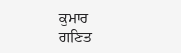ਕੁਮਾਰ
ਗਣਿਤ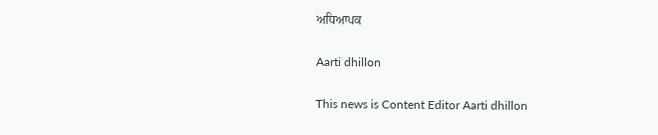ਅਧਿਆਪਕ

Aarti dhillon

This news is Content Editor Aarti dhillon